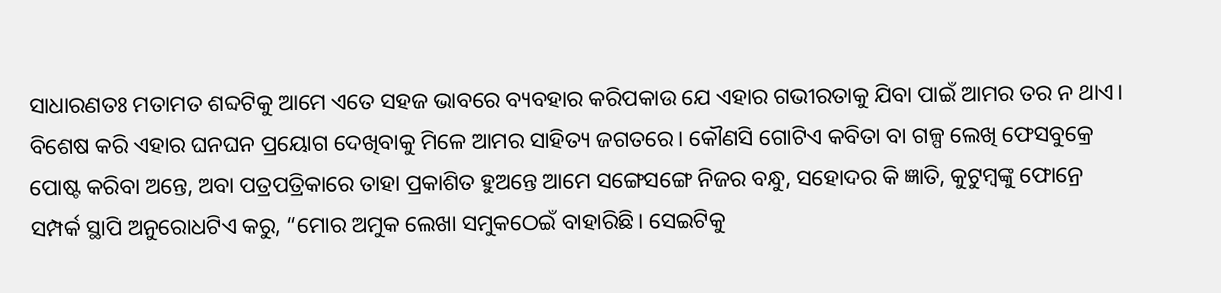ସାଧାରଣତଃ ମତାମତ ଶବ୍ଦଟିକୁ ଆମେ ଏତେ ସହଜ ଭାବରେ ବ୍ୟବହାର କରିପକାଉ ଯେ ଏହାର ଗଭୀରତାକୁ ଯିବା ପାଇଁ ଆମର ତର ନ ଥାଏ। ବିଶେଷ କରି ଏହାର ଘନଘନ ପ୍ରୟୋଗ ଦେଖିବାକୁ ମିଳେ ଆମର ସାହିତ୍ୟ ଜଗତରେ। କୌଣସି ଗୋଟିଏ କବିତା ବା ଗଳ୍ପ ଲେଖି ଫେସବୁକ୍ରେ ପୋଷ୍ଟ କରିବା ଅନ୍ତେ, ଅବା ପତ୍ରପତ୍ରିକାରେ ତାହା ପ୍ରକାଶିତ ହୁଅନ୍ତେ ଆମେ ସଙ୍ଗେସଙ୍ଗେ ନିଜର ବନ୍ଧୁ, ସହୋଦର କି ଜ୍ଞାତି, କୁଟୁମ୍ବଙ୍କୁ ଫୋନ୍ରେ ସମ୍ପର୍କ ସ୍ଥାପି ଅନୁରୋଧଟିଏ କରୁ, “ମୋର ଅମୁକ ଲେଖା ସମୁକଠେଇଁ ବାହାରିଛି। ସେଇଟିକୁ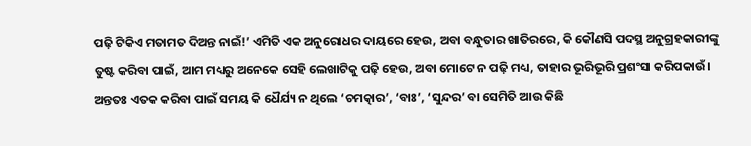ପଢ଼ି ଟିକିଏ ମତାମତ ଦିଅନ୍ତ ନାଇଁ!’ ଏମିତି ଏକ ଅନୁରୋଧର ଦାୟରେ ହେଉ, ଅବା ବନ୍ଧୁତାର ଖାତିରରେ, କି କୌଣସି ପଦସ୍ଥ ଅନୁଗ୍ରହକାରୀଙ୍କୁ ତୁଷ୍ଟ କରିବା ପାଇଁ, ଆମ ମଧ୍ୟରୁ ଅନେକେ ସେହି ଲେଖାଟିକୁ ପଢ଼ି ହେଉ, ଅବା ମୋଟେ ନ ପଢ଼ି ମଧ୍ୟ, ତାହାର ଭୂରିଭୂରି ପ୍ରଶଂସା କରିପକାଉଁ। ଅନ୍ତତଃ ଏତକ କରିବା ପାଇଁ ସମୟ କି ଧୈର୍ଯ୍ୟ ନ ଥିଲେ ‘ଚମତ୍କାର’, ‘ବାଃ’, ‘ସୁନ୍ଦର’ ବା ସେମିତି ଆଉ କିଛି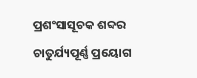ପ୍ରଶଂସାସୂଚକ ଶବ୍ଦର ଚାତୁର୍ଯ୍ୟପୂର୍ଣ୍ଣ ପ୍ରୟୋଗ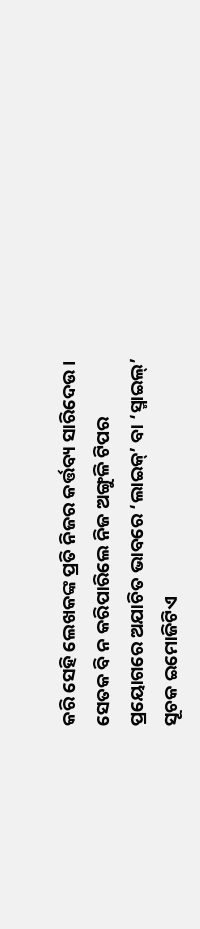କରି ସେହି ଲେଖକଙ୍କ ପ୍ରତି ନିଜର କର୍ତ୍ତବ୍ୟ ସାରିଦେଉ। ସେତକ ବି ନ କରିପାରିଲେ ନିଜ ଅଙ୍ଗୁଳି ଟିପର ପ୍ରୟୋଗରେ ଅଯାଚିତ ଭାବରେ ‘ଲାଇକ୍’ ବା ‘ସ୍ମାଇଲ୍’ ସୂଚକ ଇମୋଜିଟିଏ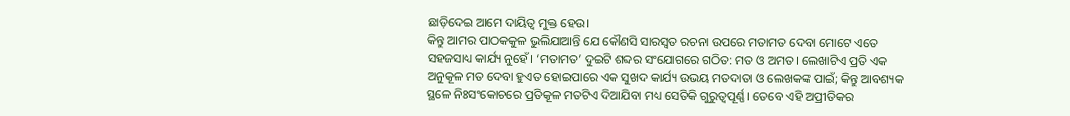ଛାଡ଼ିଦେଇ ଆମେ ଦାୟିତ୍ୱ ମୁକ୍ତ ହେଉ।
କିନ୍ତୁ ଆମର ପାଠକକୁଳ ଭୁଲିଯାଆନ୍ତି ଯେ କୌଣସି ସାରସ୍ୱତ ରଚନା ଉପରେ ମତାମତ ଦେବା ମୋଟେ ଏତେ ସହଜସାଧ୍ୟ କାର୍ଯ୍ୟ ନୁହେଁ। ‘ମତାମତ’ ଦୁଇଟି ଶବ୍ଦର ସଂଯୋଗରେ ଗଠିତ: ମତ ଓ ଅମତ। ଲେଖାଟିଏ ପ୍ରତି ଏକ ଅନୁକୂଳ ମତ ଦେବା ହୁଏତ ହୋଇପାରେ ଏକ ସୁଖଦ କାର୍ଯ୍ୟ ଉଭୟ ମତଦାତା ଓ ଲେଖକଙ୍କ ପାଇଁ; କିନ୍ତୁ ଆବଶ୍ୟକ ସ୍ଥଳେ ନିଃସଂକୋଚରେ ପ୍ରତିକୂଳ ମତଟିଏ ଦିଆଯିବା ମଧ୍ୟ ସେତିକି ଗୁରୁତ୍ୱପୂର୍ଣ୍ଣ। ତେବେ ଏହି ଅପ୍ରୀତିକର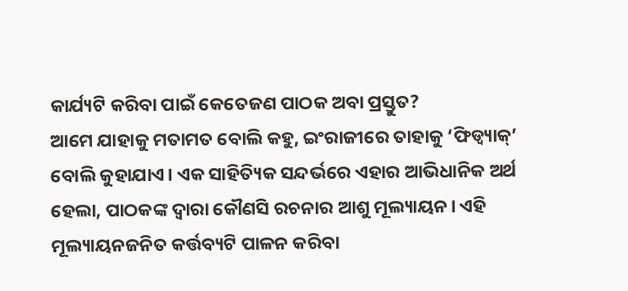କାର୍ଯ୍ୟଟି କରିବା ପାଇଁ କେତେଜଣ ପାଠକ ଅବା ପ୍ରସ୍ତୁତ?
ଆମେ ଯାହାକୁ ମତାମତ ବୋଲି କହୁ, ଇଂରାଜୀରେ ତାହାକୁ ‘ଫିଡ୍ବ୍ୟାକ୍’ ବୋଲି କୁହାଯାଏ। ଏକ ସାହିତ୍ୟିକ ସନ୍ଦର୍ଭରେ ଏହାର ଆଭିଧାନିକ ଅର୍ଥ ହେଲା, ପାଠକଙ୍କ ଦ୍ୱାରା କୌଣସି ରଚନାର ଆଶୁ ମୂଲ୍ୟାୟନ। ଏହି ମୂଲ୍ୟାୟନଜନିତ କର୍ତ୍ତବ୍ୟଟି ପାଳନ କରିବା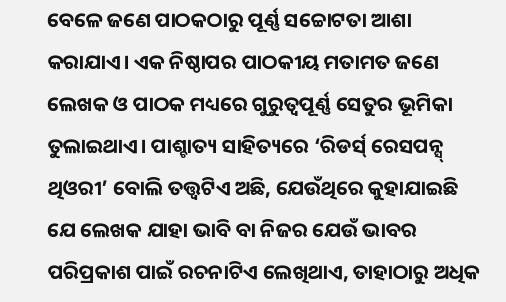ବେଳେ ଜଣେ ପାଠକଠାରୁ ପୂର୍ଣ୍ଣ ସଚ୍ଚୋଟତା ଆଶା କରାଯାଏ। ଏକ ନିଷ୍ଠାପର ପାଠକୀୟ ମତାମତ ଜଣେ ଲେଖକ ଓ ପାଠକ ମଧ୍ୟରେ ଗୁରୁତ୍ୱପୂର୍ଣ୍ଣ ସେତୁର ଭୂମିକା ତୁଲାଇଥାଏ। ପାଶ୍ଚାତ୍ୟ ସାହିତ୍ୟରେ ‘ରିଡର୍ସ୍ ରେସପନ୍ସ୍ ଥିଓରୀ’ ବୋଲି ତତ୍ତ୍ୱଟିଏ ଅଛି, ଯେଉଁଥିରେ କୁହାଯାଇଛି ଯେ ଲେଖକ ଯାହା ଭାବି ବା ନିଜର ଯେଉଁ ଭାବର ପରିପ୍ରକାଶ ପାଇଁ ରଚନାଟିଏ ଲେଖିଥାଏ, ତାହାଠାରୁ ଅଧିକ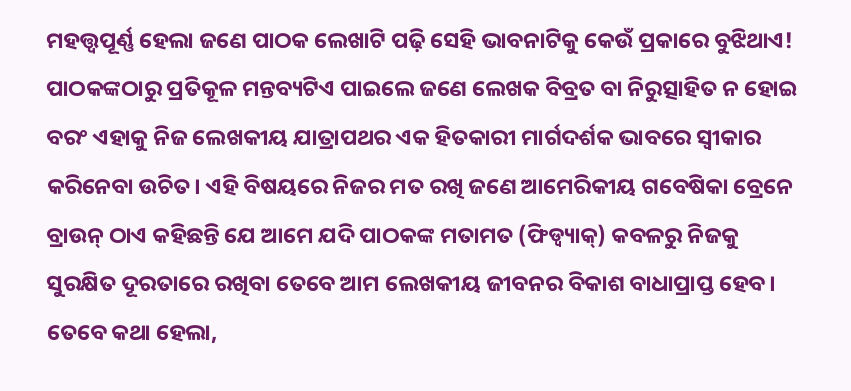ମହତ୍ତ୍ୱପୂର୍ଣ୍ଣ ହେଲା ଜଣେ ପାଠକ ଲେଖାଟି ପଢ଼ି ସେହି ଭାବନାଟିକୁ କେଉଁ ପ୍ରକାରେ ବୁଝିଥାଏ!
ପାଠକଙ୍କଠାରୁ ପ୍ରତିକୂଳ ମନ୍ତବ୍ୟଟିଏ ପାଇଲେ ଜଣେ ଲେଖକ ବିବ୍ରତ ବା ନିରୁତ୍ସାହିତ ନ ହୋଇ ବରଂ ଏହାକୁ ନିଜ ଲେଖକୀୟ ଯାତ୍ରାପଥର ଏକ ହିତକାରୀ ମାର୍ଗଦର୍ଶକ ଭାବରେ ସ୍ୱୀକାର କରିନେବା ଉଚିତ। ଏହି ବିଷୟରେ ନିଜର ମତ ରଖି ଜଣେ ଆମେରିକୀୟ ଗବେଷିକା ବ୍ରେନେ ବ୍ରାଉନ୍ ଠାଏ କହିଛନ୍ତି ଯେ ଆମେ ଯଦି ପାଠକଙ୍କ ମତାମତ (ଫିଡ୍ବ୍ୟାକ୍) କବଳରୁ ନିଜକୁ ସୁରକ୍ଷିତ ଦୂରତାରେ ରଖିବା ତେବେ ଆମ ଲେଖକୀୟ ଜୀବନର ବିକାଶ ବାଧାପ୍ରାପ୍ତ ହେବ। ତେବେ କଥା ହେଲା,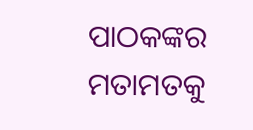ପାଠକଙ୍କର ମତାମତକୁ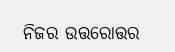ନିଜର ଉତ୍ତରୋତ୍ତର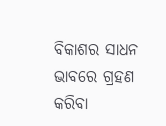ବିକାଶର ସାଧନ ଭାବରେ ଗ୍ରହଣ କରିବା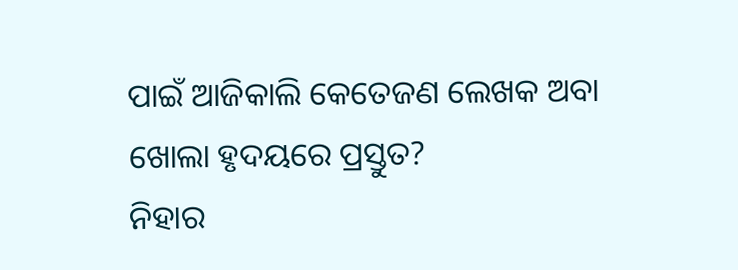ପାଇଁ ଆଜିକାଲି କେତେଜଣ ଲେଖକ ଅବା ଖୋଲା ହୃଦୟରେ ପ୍ରସ୍ତୁତ?
ନିହାର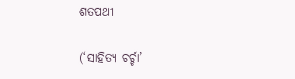ଶତପଥୀ

(‘ସାହିତ୍ୟ ଚର୍ଚ୍ଚା’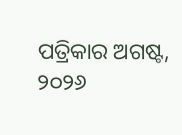ପତ୍ରିକାର ଅଗଷ୍ଟ, ୨୦୨୬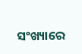ସଂଖ୍ୟାରେ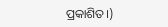ପ୍ରକାଶିତ।)